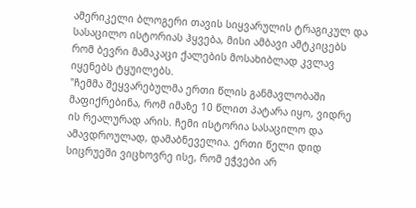ამერიკელი ბლოგერი თავის სიყვარულის ტრაგიკულ და სასაცილო ისტორიას ჰყვება, მისი ამბავი ამტკიცებს რომ ბევრი მამაკაცი ქალების მოსახიბლად კვლავ იყენებს ტყუილებს.
"ჩემმა შეყვარებულმა ერთი წლის განმავლობაში მაფიქრებინა, რომ იმაზე 10 წლით პატარა იყო, ვიდრე ის რეალურად არის. ჩემი ისტორია სასაცილო და ამავდროულად, დამაბნეველია. ერთი წელი დიდ სიცრუეში ვიცხოვრე ისე, რომ ეჭვები არ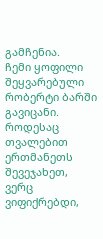გამჩენია.
ჩემი ყოფილი შეყვარებული რობერტი ბარში გავიცანი. როდესაც თვალებით ერთმანეთს შევეჯახეთ, ვერც ვიფიქრებდი,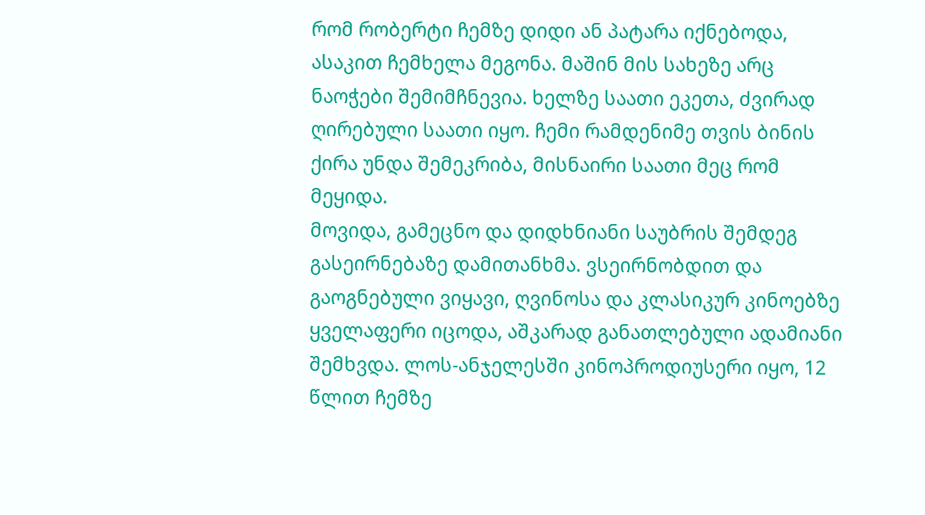რომ რობერტი ჩემზე დიდი ან პატარა იქნებოდა, ასაკით ჩემხელა მეგონა. მაშინ მის სახეზე არც ნაოჭები შემიმჩნევია. ხელზე საათი ეკეთა, ძვირად ღირებული საათი იყო. ჩემი რამდენიმე თვის ბინის ქირა უნდა შემეკრიბა, მისნაირი საათი მეც რომ მეყიდა.
მოვიდა, გამეცნო და დიდხნიანი საუბრის შემდეგ გასეირნებაზე დამითანხმა. ვსეირნობდით და გაოგნებული ვიყავი, ღვინოსა და კლასიკურ კინოებზე ყველაფერი იცოდა, აშკარად განათლებული ადამიანი შემხვდა. ლოს-ანჯელესში კინოპროდიუსერი იყო, 12 წლით ჩემზე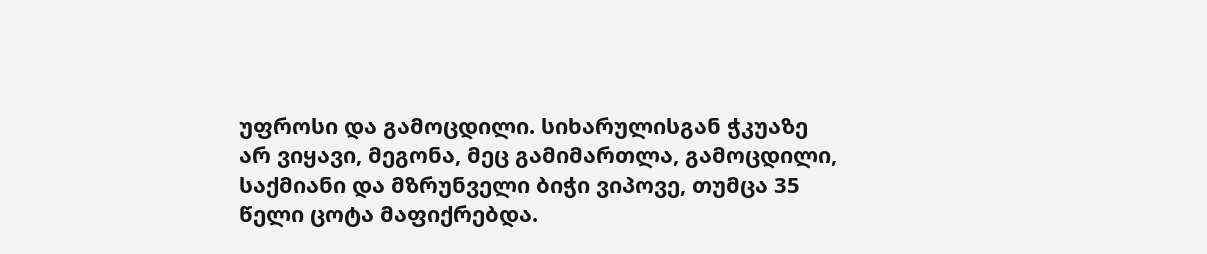უფროსი და გამოცდილი. სიხარულისგან ჭკუაზე არ ვიყავი, მეგონა, მეც გამიმართლა, გამოცდილი, საქმიანი და მზრუნველი ბიჭი ვიპოვე, თუმცა 35 წელი ცოტა მაფიქრებდა.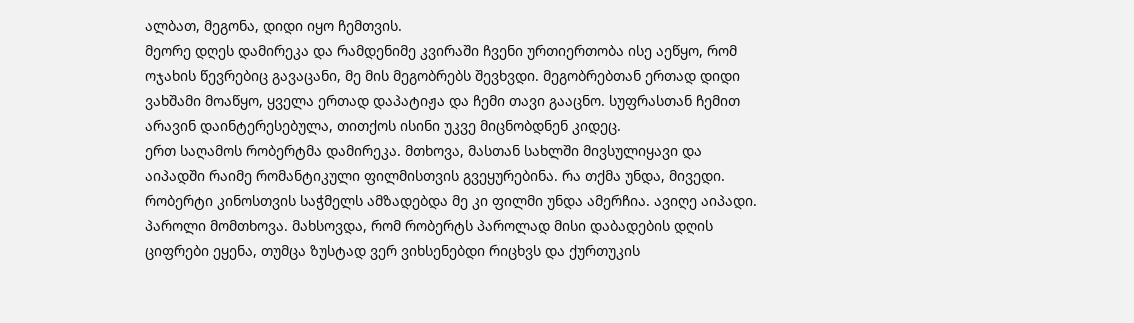ალბათ, მეგონა, დიდი იყო ჩემთვის.
მეორე დღეს დამირეკა და რამდენიმე კვირაში ჩვენი ურთიერთობა ისე აეწყო, რომ ოჯახის წევრებიც გავაცანი, მე მის მეგობრებს შევხვდი. მეგობრებთან ერთად დიდი ვახშამი მოაწყო, ყველა ერთად დაპატიჟა და ჩემი თავი გააცნო. სუფრასთან ჩემით არავინ დაინტერესებულა, თითქოს ისინი უკვე მიცნობდნენ კიდეც.
ერთ საღამოს რობერტმა დამირეკა. მთხოვა, მასთან სახლში მივსულიყავი და აიპადში რაიმე რომანტიკული ფილმისთვის გვეყურებინა. რა თქმა უნდა, მივედი. რობერტი კინოსთვის საჭმელს ამზადებდა მე კი ფილმი უნდა ამერჩია. ავიღე აიპადი. პაროლი მომთხოვა. მახსოვდა, რომ რობერტს პაროლად მისი დაბადების დღის ციფრები ეყენა, თუმცა ზუსტად ვერ ვიხსენებდი რიცხვს და ქურთუკის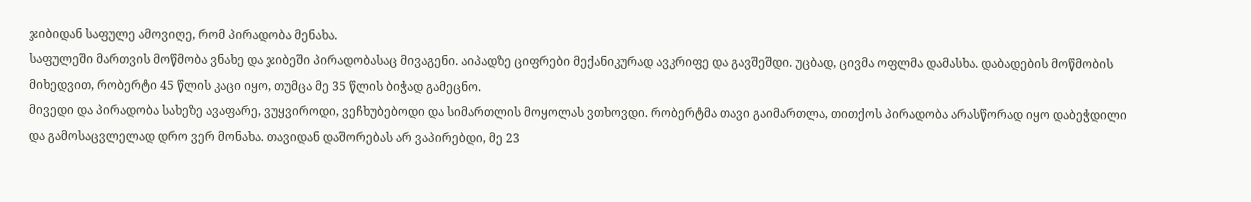ჯიბიდან საფულე ამოვიღე, რომ პირადობა მენახა.
საფულეში მართვის მოწმობა ვნახე და ჯიბეში პირადობასაც მივაგენი. აიპადზე ციფრები მექანიკურად ავკრიფე და გავშეშდი. უცბად, ცივმა ოფლმა დამასხა. დაბადების მოწმობის მიხედვით, რობერტი 45 წლის კაცი იყო, თუმცა მე 35 წლის ბიჭად გამეცნო.
მივედი და პირადობა სახეზე ავაფარე, ვუყვიროდი, ვეჩხუბებოდი და სიმართლის მოყოლას ვთხოვდი. რობერტმა თავი გაიმართლა, თითქოს პირადობა არასწორად იყო დაბეჭდილი და გამოსაცვლელად დრო ვერ მონახა. თავიდან დაშორებას არ ვაპირებდი, მე 23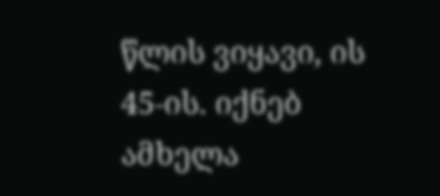წლის ვიყავი, ის 45-ის. იქნებ ამხელა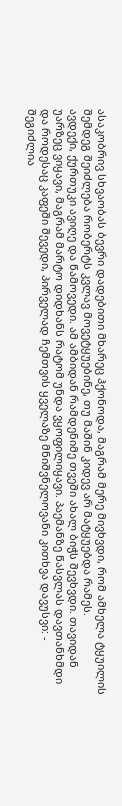ასაკობრივ სხვაობას ბევრი დადებითი მხარეც ჰქონოდა, მაგრამ მერე მივხვდი, რომ ამხელა ტყუილის შემდეგ შეიძლება რობერტს კვლავ მოვეტყუებინე, თუ მაშინ კიდევ არ მატყუებდა რამეს.
ავდექი, ქურთუკი ავიღე და წამოვედი. ამ ამბიდან რამდენიმე თვეში ახალ ბიჭს შევხვდი. თავიდან უარზეც ვიყავი, მაგრამ მარტო დიდხანს რატომ უნდა ვყოფილიყავი. პაემანზე წასვლას დავთანხმდი და როდესაც კაფეში შევედი, პირველად ჩემთვის ყველაზე მნიშვნელოვანი კითხვა დავუსვი: - შეგიძლია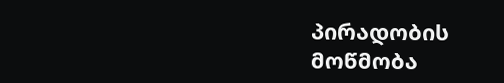პირადობის მოწმობა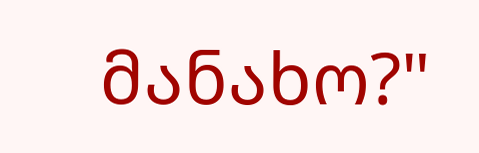მანახო?"